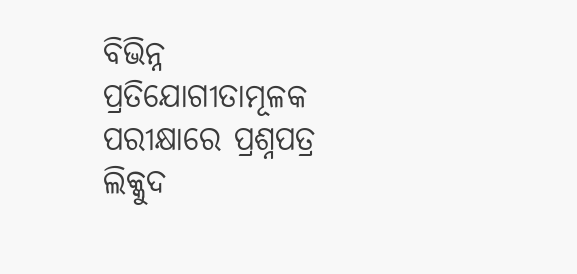ବିଭିନ୍ନ ପ୍ରତିଯୋଗୀତାମୂଳକ ପରୀକ୍ଷାରେ ପ୍ରଶ୍ନପତ୍ର ଲିକ୍କୁଦ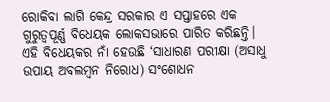ରୋକିବା ଲାଗି କେନ୍ଦ୍ର ସରକାର ଏ ସପ୍ତାହରେ ଏକ ଗୁରୁତ୍ୱପୂର୍ଣ୍ଣ ବିଧେୟକ ଲୋକସଭାରେ ପାରିତ କରିଛନ୍ତି। ଏହି ବିଧେୟକର ନାଁ ହେଉଛି ‘ସାଧାରଣ ପରୀକ୍ଷା (ଅସାଧୁ ଉପାୟ ଅବଲମ୍ବନ ନିରୋଧ) ସଂଶୋଧନ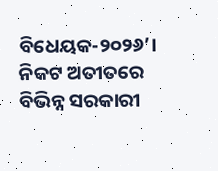ବିଧେୟକ-୨୦୨୬’। ନିକଟ ଅତୀତରେ ବିଭିନ୍ନ ସରକାରୀ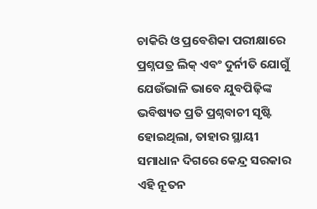ଚାକିରି ଓ ପ୍ରବେଶିକା ପରୀକ୍ଷାରେ ପ୍ରଶ୍ନପତ୍ର ଲିକ୍ ଏବଂ ଦୁର୍ନୀତି ଯୋଗୁଁ ଯେଉଁଭାଳି ଭାବେ ଯୁବପିଢ଼ିଙ୍କ ଭବିଷ୍ୟତ ପ୍ରତି ପ୍ରଶ୍ନବାଚୀ ସୃଷ୍ଟି ହୋଇଥିଲା, ତାହାର ସ୍ଥାୟୀ ସମାଧାନ ଦିଗରେ କେନ୍ଦ୍ର ସରକାର ଏହି ନୂତନ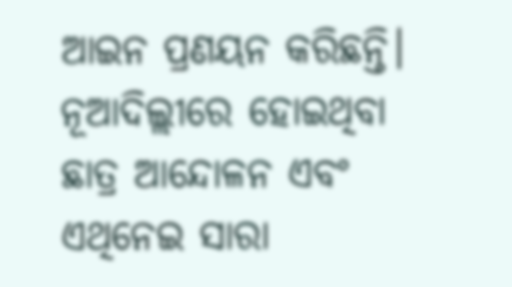ଆଇନ ପ୍ରଣୟନ କରିଛନ୍ତି। ନୂଆଦିଲ୍ଲୀରେ ହୋଇଥିବା ଛାତ୍ର ଆନ୍ଦୋଳନ ଏବଂ ଏଥିନେଇ ସାରା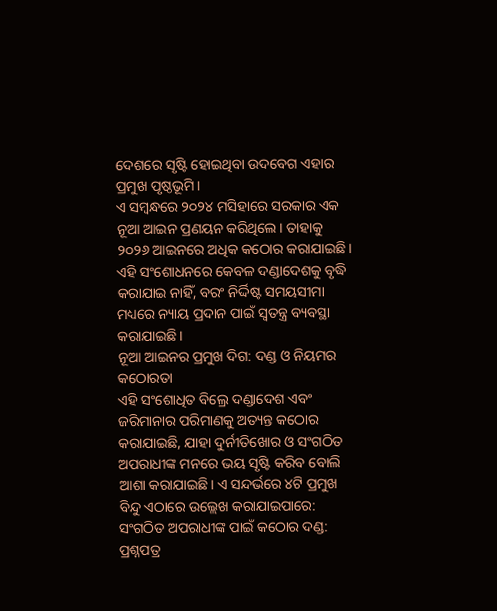ଦେଶରେ ସୃଷ୍ଟି ହୋଇଥିବା ଉଦବେଗ ଏହାର ପ୍ରମୁଖ ପୃଷ୍ଠଭୂମି।
ଏ ସମ୍ବନ୍ଧରେ ୨୦୨୪ ମସିହାରେ ସରକାର ଏକ ନୂଆ ଆଇନ ପ୍ରଣୟନ କରିଥିଲେ। ତାହାକୁ ୨୦୨୬ ଆଇନରେ ଅଧିକ କଠୋର କରାଯାଇଛି। ଏହି ସଂଶୋଧନରେ କେବଳ ଦଣ୍ଡାଦେଶକୁ ବୃଦ୍ଧି କରାଯାଇ ନାହିଁ, ବରଂ ନିର୍ଦ୍ଦିଷ୍ଟ ସମୟସୀମା ମଧ୍ୟରେ ନ୍ୟାୟ ପ୍ରଦାନ ପାଇଁ ସ୍ୱତନ୍ତ୍ର ବ୍ୟବସ୍ଥା କରାଯାଇଛି।
ନୂଆ ଆଇନର ପ୍ରମୁଖ ଦିଗ: ଦଣ୍ଡ ଓ ନିୟମର କଠୋରତା
ଏହି ସଂଶୋଧିତ ବିଲ୍ରେ ଦଣ୍ଡାଦେଶ ଏବଂ ଜରିମାନାର ପରିମାଣକୁ ଅତ୍ୟନ୍ତ କଠୋର କରାଯାଇଛି, ଯାହା ଦୁର୍ନୀତିଖୋର ଓ ସଂଗଠିତ ଅପରାଧୀଙ୍କ ମନରେ ଭୟ ସୃଷ୍ଟି କରିବ ବୋଲି ଆଶା କରାଯାଇଛି। ଏ ସନ୍ଦର୍ଭରେ ୪ଟି ପ୍ରମୁଖ ବିନ୍ଦୁ ଏଠାରେ ଉଲ୍ଲେଖ କରାଯାଇପାରେ:
ସଂଗଠିତ ଅପରାଧୀଙ୍କ ପାଇଁ କଠୋର ଦଣ୍ଡ:
ପ୍ରଶ୍ନପତ୍ର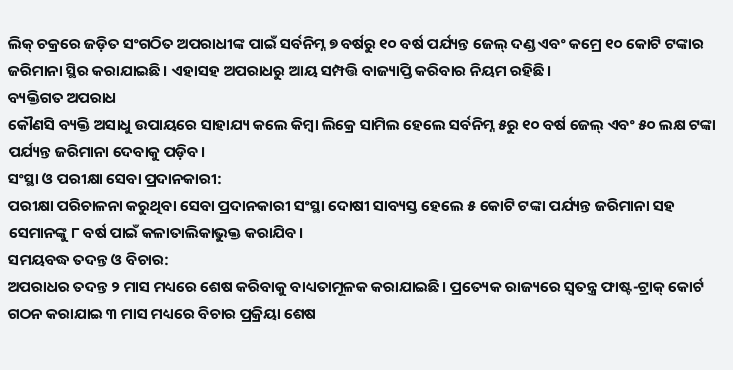ଲିକ୍ ଚକ୍ରରେ ଜଡ଼ିତ ସଂଗଠିତ ଅପରାଧୀଙ୍କ ପାଇଁ ସର୍ବନିମ୍ନ ୭ ବର୍ଷରୁ ୧୦ ବର୍ଷ ପର୍ଯ୍ୟନ୍ତ ଜେଲ୍ ଦଣ୍ଡ ଏବଂ କମ୍ରେ ୧୦ କୋଟି ଟଙ୍କାର ଜରିମାନା ସ୍ଥିର କରାଯାଇଛି। ଏହାସହ ଅପରାଧରୁ ଆୟ ସମ୍ପତ୍ତି ବାଜ୍ୟାପ୍ତି କରିବାର ନିୟମ ରହିଛି।
ବ୍ୟକ୍ତିଗତ ଅପରାଧ
କୌଣସି ବ୍ୟକ୍ତି ଅସାଧୁ ଉପାୟରେ ସାହାଯ୍ୟ କଲେ କିମ୍ବା ଲିକ୍ରେ ସାମିଲ ହେଲେ ସର୍ବନିମ୍ନ ୫ରୁ ୧୦ ବର୍ଷ ଜେଲ୍ ଏବଂ ୫୦ ଲକ୍ଷ ଟଙ୍କା ପର୍ଯ୍ୟନ୍ତ ଜରିମାନା ଦେବାକୁ ପଡ଼ିବ।
ସଂସ୍ଥା ଓ ପରୀକ୍ଷା ସେବା ପ୍ରଦାନକାରୀ:
ପରୀକ୍ଷା ପରିଚାଳନା କରୁଥିବା ସେବା ପ୍ରଦାନକାରୀ ସଂସ୍ଥା ଦୋଷୀ ସାବ୍ୟସ୍ତ ହେଲେ ୫ କୋଟି ଟଙ୍କା ପର୍ଯ୍ୟନ୍ତ ଜରିମାନା ସହ ସେମାନଙ୍କୁ ୮ ବର୍ଷ ପାଇଁ କଳାତାଲିକାଭୁକ୍ତ କରାଯିବ।
ସମୟବଦ୍ଧ ତଦନ୍ତ ଓ ବିଚାର:
ଅପରାଧର ତଦନ୍ତ ୨ ମାସ ମଧ୍ୟରେ ଶେଷ କରିବାକୁ ବାଧ୍ୟତାମୂଳକ କରାଯାଇଛି। ପ୍ରତ୍ୟେକ ରାଜ୍ୟରେ ସ୍ୱତନ୍ତ୍ର ଫାଷ୍ଟ-ଟ୍ରାକ୍ କୋର୍ଟ ଗଠନ କରାଯାଇ ୩ ମାସ ମଧ୍ୟରେ ବିଚାର ପ୍ରକ୍ରିୟା ଶେଷ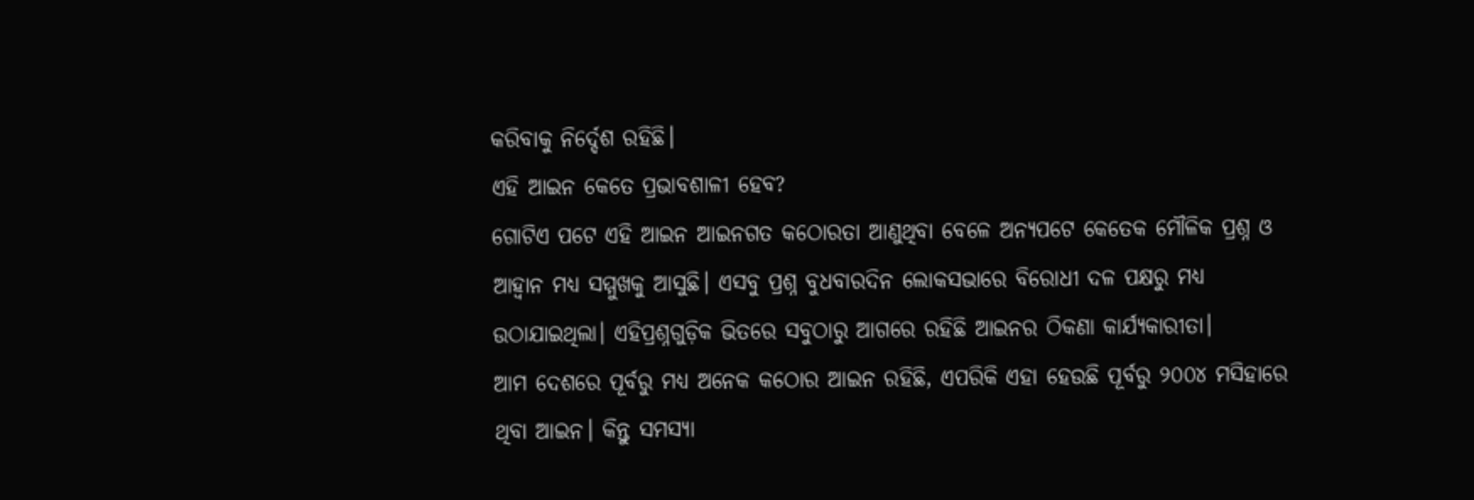କରିବାକୁ ନିର୍ଦ୍ଦେଶ ରହିଛି।
ଏହି ଆଇନ କେତେ ପ୍ରଭାବଶାଳୀ ହେବ?
ଗୋଟିଏ ପଟେ ଏହି ଆଇନ ଆଇନଗତ କଠୋରତା ଆଣୁଥିବା ବେଳେ ଅନ୍ୟପଟେ କେତେକ ମୌଳିକ ପ୍ରଶ୍ନ ଓ ଆହ୍ୱାନ ମଧ୍ୟ ସମ୍ମୁଖକୁ ଆସୁଛି। ଏସବୁ ପ୍ରଶ୍ନ ବୁଧବାରଦିନ ଲୋକସଭାରେ ବିରୋଧୀ ଦଳ ପକ୍ଷରୁ ମଧ୍ୟ ଉଠାଯାଇଥିଲା। ଏହିପ୍ରଶ୍ନଗୁଡ଼ିକ ଭିତରେ ସବୁଠାରୁ ଆଗରେ ରହିଛି ଆଇନର ଠିକଣା କାର୍ଯ୍ୟକାରୀତା।
ଆମ ଦେଶରେ ପୂର୍ବରୁ ମଧ୍ୟ ଅନେକ କଠୋର ଆଇନ ରହିଛି, ଏପରିକି ଏହା ହେଉଛି ପୂର୍ବରୁ ୨୦୦୪ ମସିହାରେ ଥିବା ଆଇନ। କିନ୍ତୁ ସମସ୍ୟା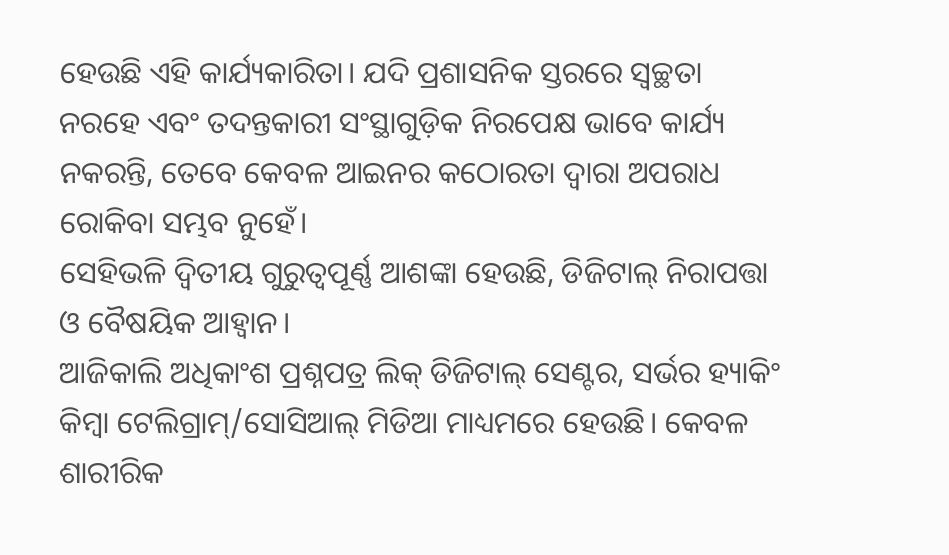ହେଉଛି ଏହି କାର୍ଯ୍ୟକାରିତା। ଯଦି ପ୍ରଶାସନିକ ସ୍ତରରେ ସ୍ୱଚ୍ଛତା ନରହେ ଏବଂ ତଦନ୍ତକାରୀ ସଂସ୍ଥାଗୁଡ଼ିକ ନିରପେକ୍ଷ ଭାବେ କାର୍ଯ୍ୟ ନକରନ୍ତି, ତେବେ କେବଳ ଆଇନର କଠୋରତା ଦ୍ୱାରା ଅପରାଧ ରୋକିବା ସମ୍ଭବ ନୁହେଁ।
ସେହିଭଳି ଦ୍ୱିତୀୟ ଗୁରୁତ୍ୱପୂର୍ଣ୍ଣ ଆଶଙ୍କା ହେଉଛି, ଡିଜିଟାଲ୍ ନିରାପତ୍ତା ଓ ବୈଷୟିକ ଆହ୍ୱାନ।
ଆଜିକାଲି ଅଧିକାଂଶ ପ୍ରଶ୍ନପତ୍ର ଲିକ୍ ଡିଜିଟାଲ୍ ସେଣ୍ଟର, ସର୍ଭର ହ୍ୟାକିଂ କିମ୍ବା ଟେଲିଗ୍ରାମ୍/ସୋସିଆଲ୍ ମିଡିଆ ମାଧ୍ୟମରେ ହେଉଛି। କେବଳ ଶାରୀରିକ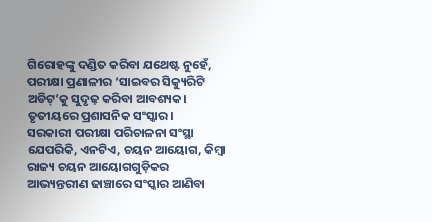ଗିରୋହଙ୍କୁ ଦଣ୍ଡିତ କରିବା ଯଥେଷ୍ଟ ନୁହେଁ, ପରୀକ୍ଷା ପ୍ରଣାଳୀର ‘ସାଇବର ସିକ୍ୟୁରିଟି ଅଡିଟ୍’କୁ ସୁଦୃଢ଼ କରିବା ଆବଶ୍ୟକ।
ତୃତୀୟରେ ପ୍ରଶାସନିକ ସଂସ୍କାର।
ସରକାରୀ ପରୀକ୍ଷା ପରିଚାଳନା ସଂସ୍ଥା ଯେପରିକି, ଏନଟିଏ, ଚୟନ ଆୟୋଗ, କିମ୍ବା ରାଜ୍ୟ ଚୟନ ଆୟୋଗଗୁଡ଼ିକର ଆଭ୍ୟନ୍ତରୀଣ ଢାଞ୍ଚାରେ ସଂସ୍କାର ଆଣିବା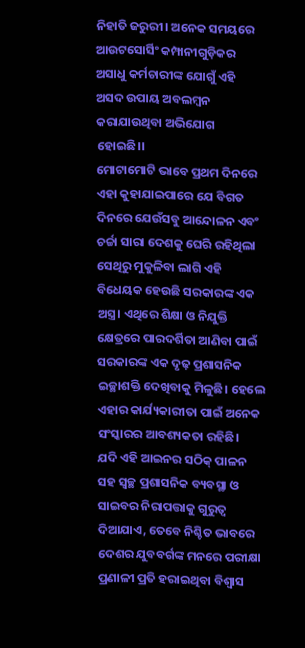ନିହାତି ଜରୁରୀ। ଅନେକ ସମୟରେ ଆଉଟସୋର୍ସିଂ କମ୍ପାନୀଗୁଡ଼ିକର ଅସାଧୁ କର୍ମଚାରୀଙ୍କ ଯୋଗୁଁ ଏହି ଅସଦ ଉପାୟ ଅବଲମ୍ବନ କରାଯାଉଥିବା ଅଭିଯୋଗ ହୋଇଛି।।
ମୋଟାମୋଟି ଭାବେ ପ୍ରଥମ ଦିନରେ ଏହା କୁହାଯାଇପାରେ ଯେ ବିଗତ ଦିନରେ ଯେଉଁସବୁ ଆନ୍ଦୋଳନ ଏବଂ ଚର୍ଚ୍ଚା ସାରା ଦେଶକୁ ଘେରି ରହିଥିଲା ସେଥିରୁ ମୁକୁଳିବା ଲାଗି ଏହି ବିଧେୟକ ହେଉଛି ସରକାରଙ୍କ ଏକ ଅସ୍ତ୍ର। ଏଥିରେ ଶିକ୍ଷା ଓ ନିଯୁକ୍ତି କ୍ଷେତ୍ରରେ ପାରଦର୍ଶିତା ଆଣିବା ପାଇଁ ସରକାରଙ୍କ ଏକ ଦୃଢ଼ ପ୍ରଶାସନିକ ଇଚ୍ଛାଶକ୍ତି ଦେଖିବାକୁ ମିଳୁଛି। ହେଲେ ଏହାର କାର୍ଯ୍ୟକାରୀତା ପାଇଁ ଅନେକ ସଂସ୍କାରର ଆବଶ୍ୟକତା ରହିଛି।
ଯଦି ଏହି ଆଇନର ସଠିକ୍ ପାଳନ ସହ ସ୍ୱଚ୍ଛ ପ୍ରଶାସନିକ ବ୍ୟବସ୍ଥା ଓ ସାଇବର ନିରାପତ୍ତାକୁ ଗୁରୁତ୍ୱ ଦିଆଯାଏ, ତେବେ ନିଶ୍ଚିତ ଭାବରେ ଦେଶର ଯୁବବର୍ଗଙ୍କ ମନରେ ପରୀକ୍ଷା ପ୍ରଣାଳୀ ପ୍ରତି ହରାଇଥିବା ବିଶ୍ୱାସ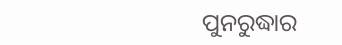ପୁନରୁଦ୍ଧାର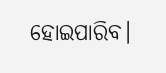ହୋଇପାରିବ।